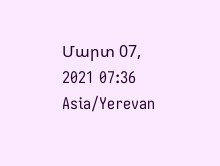Մարտ 07, 2021 07:36 Asia/Yerevan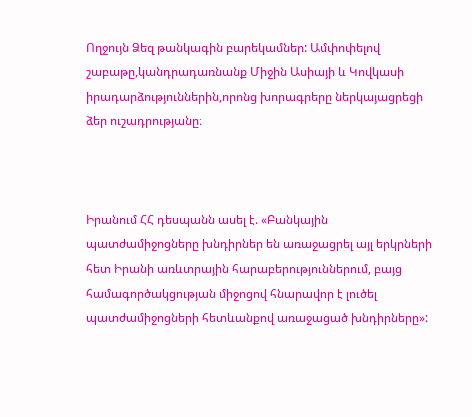Ողջույն Ձեզ թանկագին բարեկամներ: Ամփոփելով շաբաթը,կանդրադառնանք Միջին Ասիայի և Կովկասի իրադարձություններին,որոնց խորագրերը ներկայացրեցի ձեր ուշադրությանը։



Իրանում ՀՀ դեսպանն ասել է. «Բանկային պատժամիջոցները խնդիրներ են առաջացրել այլ երկրների հետ Իրանի առևտրային հարաբերություններում, բայց համագործակցության միջոցով հնարավոր է լուծել պատժամիջոցների հետևանքով առաջացած խնդիրները»: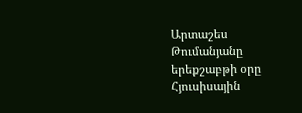Արտաշես Թումանյանը երեքշաբթի օրը Հյուսիսային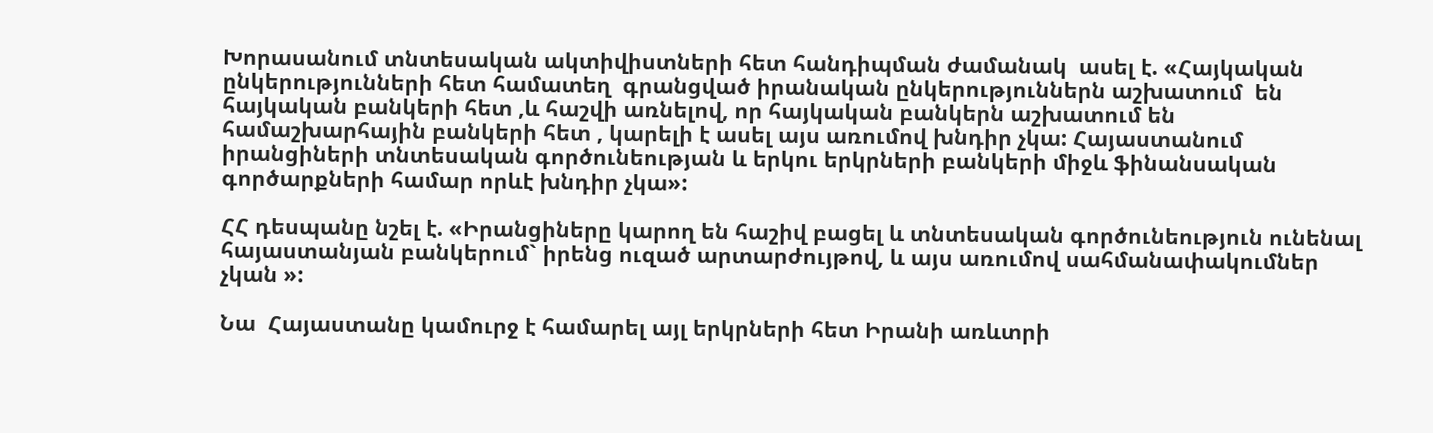Խորասանում տնտեսական ակտիվիստների հետ հանդիպման ժամանակ  ասել է. «Հայկական ընկերությունների հետ համատեղ  գրանցված իրանական ընկերություններն աշխատում  են  հայկական բանկերի հետ ,և հաշվի առնելով, որ հայկական բանկերն աշխատում են համաշխարհային բանկերի հետ , կարելի է ասել այս առումով խնդիր չկա: Հայաստանում իրանցիների տնտեսական գործունեության և երկու երկրների բանկերի միջև ֆինանսական գործարքների համար որևէ խնդիր չկա»:

ՀՀ դեսպանը նշել է. «Իրանցիները կարող են հաշիվ բացել և տնտեսական գործունեություն ունենալ հայաստանյան բանկերում` իրենց ուզած արտարժույթով, և այս առումով սահմանափակումներ չկան »:

Նա  Հայաստանը կամուրջ է համարել այլ երկրների հետ Իրանի առևտրի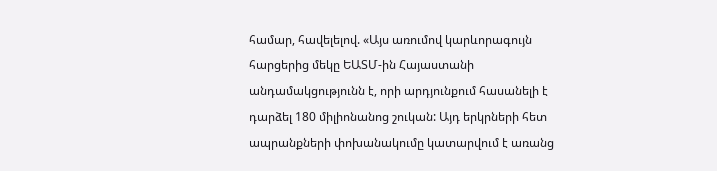համար, հավելելով. «Այս առումով կարևորագույն հարցերից մեկը ԵԱՏՄ-ին Հայաստանի անդամակցությունն է, որի արդյունքում հասանելի է դարձել 180 միլիոնանոց շուկան: Այդ երկրների հետ ապրանքների փոխանակումը կատարվում է առանց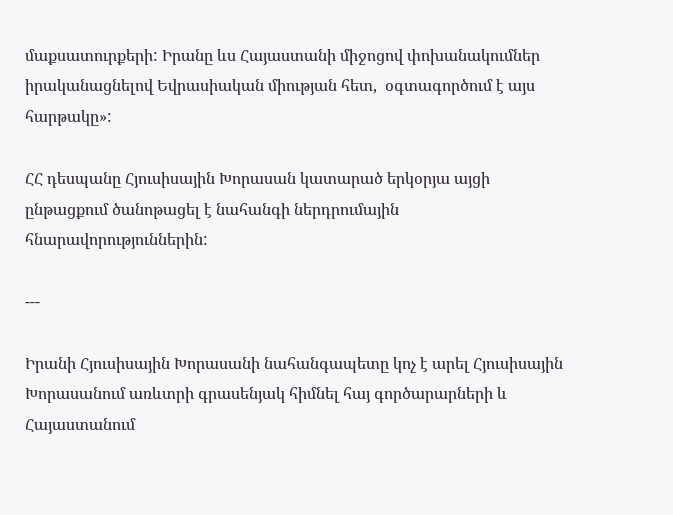մաքսատուրքերի: Իրանը ևս Հայաստանի միջոցով փոխանակումներ իրականացնելով Եվրասիական միության հետ,  օգտագործում է այս հարթակը»:

ՀՀ դեսպանը Հյուսիսային Խորասան կատարած երկօրյա այցի ընթացքում ծանոթացել է նահանգի ներդրումային հնարավորություններին:

---

Իրանի Հյուսիսային Խորասանի նահանգապետը կոչ է արել Հյուսիսային Խորասանում առևտրի գրասենյակ հիմնել հայ գործարարների և Հայաստանում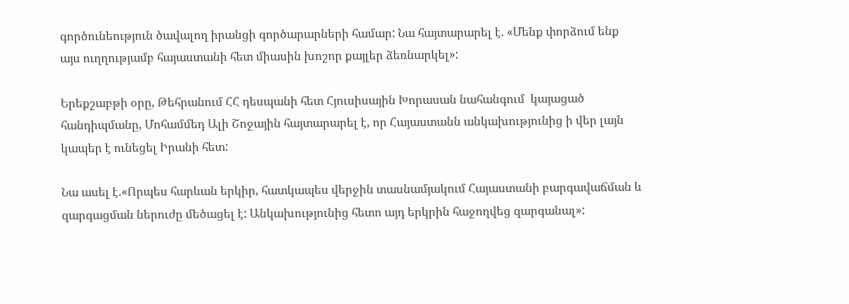գործունեություն ծավալող իրանցի գործարարների համար: Նա հայտարարել է. «Մենք փորձում ենք այս ուղղությամբ հայաստանի հետ միասին խոշոր քայլեր ձեռնարկել»:

Երեքշաբթի օրը, Թեհրանում ՀՀ դեսպանի հետ Հյուսիսային Խորասան նահանգում  կայացած հանդիպմանը, Մոհամմեդ Ալի Շոջային հայտարարել է, որ Հայաստանն անկախությունից ի վեր լայն կապեր է ունեցել Իրանի հետ:

Նա ասել է.«Որպես հարևան երկիր, հատկապես վերջին տասնամյակում Հայաստանի բարգավաճման և զարգացման ներուժը մեծացել է: Անկախությունից հետո այդ երկրին հաջողվեց զարգանալ»: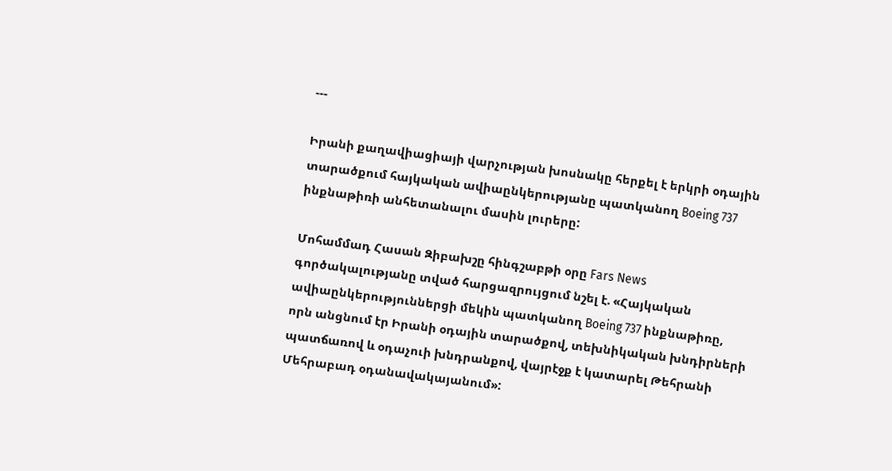---

Իրանի քաղավիացիայի վարչության խոսնակը հերքել է երկրի օդային տարածքում հայկական ավիաընկերությանը պատկանող Boeing 737 ինքնաթիռի անհետանալու մասին լուրերը:

Մոհամմադ Հասան Զիբախշը հինգշաբթի օրը Fars News գործակալությանը տված հարցազրույցում նշել է. «Հայկական ավիաընկերություններցի մեկին պատկանող Boeing 737 ինքնաթիռը, որն անցնում էր Իրանի օդային տարածքով, տեխնիկական խնդիրների պատճառով և օդաչուի խնդրանքով, վայրէջք է կատարել Թեհրանի Մեհրաբադ օդանավակայանում»: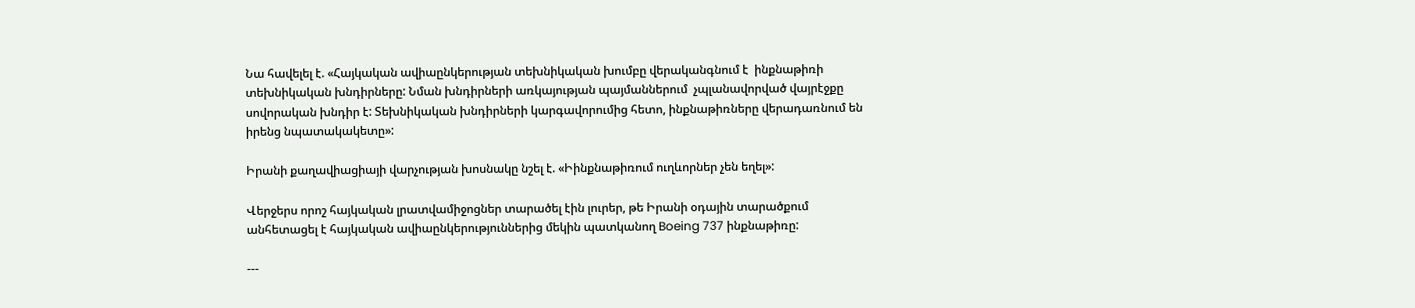Նա հավելել է. «Հայկական ավիաընկերության տեխնիկական խումբը վերականգնում է  ինքնաթիռի տեխնիկական խնդիրները: Նման խնդիրների առկայության պայմաններում  չպլանավորված վայրէջքը սովորական խնդիր է: Տեխնիկական խնդիրների կարգավորումից հետո, ինքնաթիռները վերադառնում են իրենց նպատակակետը»:

Իրանի քաղավիացիայի վարչության խոսնակը նշել է. «Իինքնաթիռում ուղևորներ չեն եղել»:

Վերջերս որոշ հայկական լրատվամիջոցներ տարածել էին լուրեր, թե Իրանի օդային տարածքում անհետացել է հայկական ավիաընկերություններից մեկին պատկանող Boeing 737 ինքնաթիռը:

---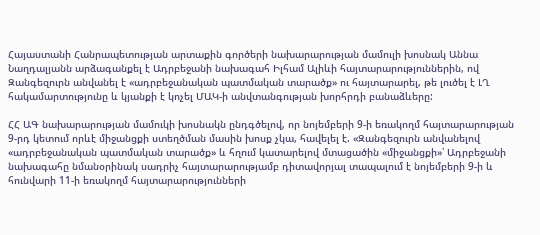Հայաստանի Հանրապետության արտաքին գործերի նախարարության մամուլի խոսնակ Աննա Նաղդալյանն արձագանքել է Ադրբեջանի նախագահ Իլհամ Ալիևի հայտարարություններին, ով Զանգեզուրն անվանել է «ադրբեջանական պատմական տարածք» ու հայտարարել, թե լուծել է ԼՂ հակամարտությունը և կյանքի է կոչել ՄԱԿ-ի անվտանգության խորհրդի բանաձևերը:

ՀՀ ԱԳ նախարարության մամուկի խոսնակն ընդգծելով, որ նոյեմբերի 9-ի եռակողմ հայտարարության 9-րդ կետում որևէ միջանցքի ստեղծման մասին խոսք չկա, հավելել է. «Զանգեզուրն անվանելով «ադրբեջանական պատմական տարածք» և հղում կատարելով մտացածին «միջանցքի»՝ Ադրբեջանի նախագահը նմանօրինակ սադրիչ հայտարարությամբ դիտավորյալ տապալում է նոյեմբերի 9-ի և հունվարի 11-ի եռակողմ հայտարարությունների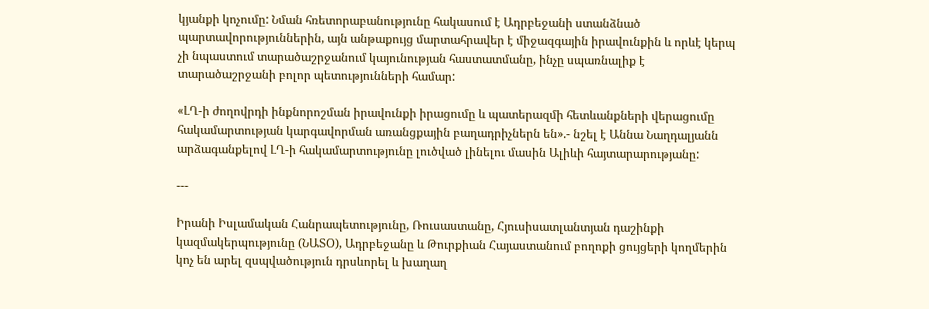կյանքի կոչումը: Նման հռետորաբանությունը հակասում է Ադրբեջանի ստանձնած պարտավորություններին, այն անթաքույց մարտահրավեր է միջազգային իրավունքին և որևէ կերպ չի նպաստում տարածաշրջանում կայունության հաստատմանը, ինչը սպառնալիք է տարածաշրջանի բոլոր պետությունների համար:

«ԼՂ-ի ժողովրդի ինքնորոշման իրավունքի իրացումը և պատերազմի հետևանքների վերացումը հակամարտության կարգավորման առանցքային բաղադրիչներն են».- նշել է Աննա Նաղդալյանն արձագանքելով ԼՂ-ի հակամարտությունը լուծված լինելու մասին Ալիևի հայտարարությանը:

---

Իրանի Իսլամական Հանրապետությունը, Ռուսաստանը, Հյուսիսատլանտյան դաշինքի կազմակերպությունը (ՆԱՏՕ), Ադրբեջանը և Թուրքիան Հայաստանում բողոքի ցույցերի կողմերին կոչ են արել զսպվածություն դրսևորել և խաղաղ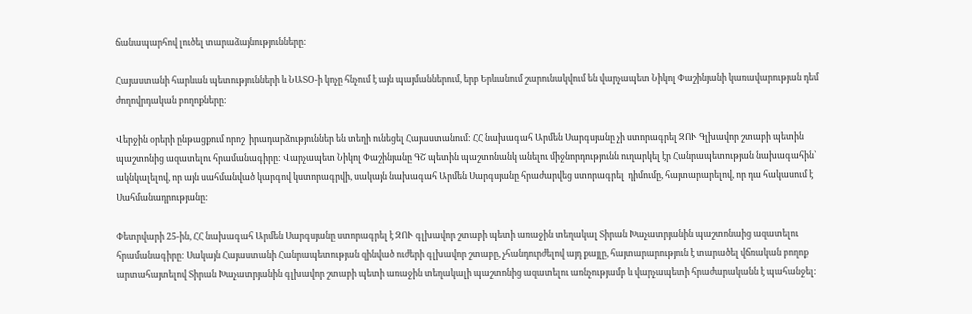ճանապարհով լուծել տարաձայնությունները:

Հայաստանի հարևան պետությունների և ՆԱՏՕ-ի կոչը հնչում է այն պայմաններում, երբ Երևանում շարունակվում են վարչապետ Նիկոլ Փաշինյանի կառավարության դեմ ժողովրդական բողոքները:

Վերջին օրերի ընթացքում որոշ  իրադարձություններ են տեղի ունեցել Հայաստանում: ՀՀ նախագահ Արմեն Սարգսյանը չի ստորագրել ԶՈՒ Գլխավոր շտաբի պետին պաշտոնից ազատելու հրամանագիրը: Վարչապետ Նիկոլ Փաշինյանը ԳՇ պետին պաշտոնանկ անելու միջնորդությունն ուղարկել էր Հանրապետության նախագահին՝ ակնկալելով, որ այն սահմանված կարգով կստորագրվի, սակայն նախագահ Արմեն Սարգսյանը հրաժարվեց ստորագրել  դիմումը, հայտարարելով, որ դա հակասում է Սահմանադրությանը:

Փետրվարի 25-ին, ՀՀ նախագահ Արմեն Սարգսյանը ստորագրել է ԶՈՒ գլխավոր շտաբի պետի առաջին տեղակալ Տիրան Խաչատրյանին պաշտոնաից ազատելու հրամանագիրը: Սակայն Հայաստանի Հանրապետության զինված ուժերի գլխավոր շտաբը, չհանդուրժելով այդ քայլը, հայտարարություն է տարածել վճռական բողոք արտահայտելով Տիրան Խաչատրյանին գլխավոր շտաբի պետի առաջին տեղակալի պաշտոնից ազատելու առնչությամբ և վարչապետի հրաժարականն է պահանջել: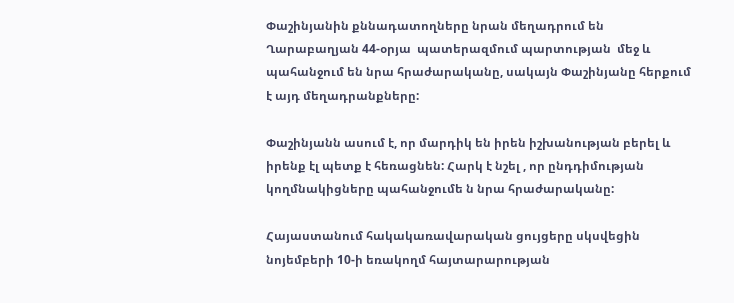Փաշինյանին քննադատողները նրան մեղադրում են Ղարաբաղյան 44-օրյա  պատերազմում պարտության  մեջ և պահանջում են նրա հրաժարականը, սակայն Փաշինյանը հերքում է այդ մեղադրանքները:

Փաշինյանն ասում է, որ մարդիկ են իրեն իշխանության բերել և իրենք էլ պետք է հեռացնեն: Հարկ է նշել , որ ընդդիմության կողմնակիցները պահանջումե ն նրա հրաժարականը:

Հայաստանում հակակառավարական ցույցերը սկսվեցին նոյեմբերի 10-ի եռակողմ հայտարարության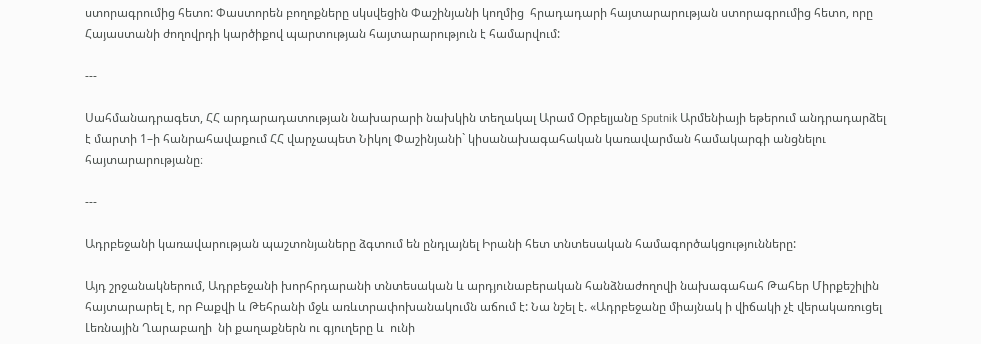ստորագրումից հետո: Փաստորեն բողոքները սկսվեցին Փաշինյանի կողմից  հրադադարի հայտարարության ստորագրումից հետո, որը Հայաստանի ժողովրդի կարծիքով պարտության հայտարարություն է համարվում:

---

Սահմանադրագետ, ՀՀ արդարադատության նախարարի նախկին տեղակալ Արամ Օրբելյանը Sputnik Արմենիայի եթերում անդրադարձել է մարտի 1–ի հանրահավաքում ՀՀ վարչապետ Նիկոլ Փաշինյանի` կիսանախագահական կառավարման համակարգի անցնելու հայտարարությանը։

---

Ադրբեջանի կառավարության պաշտոնյաները ձգտում են ընդլայնել Իրանի հետ տնտեսական համագործակցությունները:

Այդ շրջանակներում, Ադրբեջանի խորհրդարանի տնտեսական և արդյունաբերական հանձնաժողովի նախագահահ Թահեր Միրքեշիլին հայտարարել է, որ Բաքվի և Թեհրանի մջև առևտրափոխանակումն աճում է: Նա նշել է. «Ադրբեջանը միայնակ ի վիճակի չէ վերակառուցել Լեռնային Ղարաբաղի  նի քաղաքներն ու գյուղերը և  ունի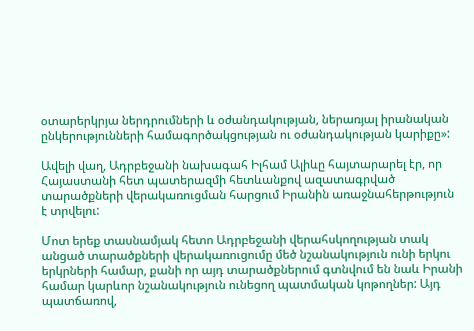օտարերկրյա ներդրումների և օժանդակության, ներառյալ իրանական ընկերությունների համագործակցության ու օժանդակության կարիքը»:

Ավելի վաղ, Ադրբեջանի նախագահ Իլհամ Ալիևը հայտարարել էր, որ Հայաստանի հետ պատերազմի հետևանքով ազատագրված տարածքների վերակառուցման հարցում Իրանին առաջնահերթություն է տրվելու:

Մոտ երեք տասնամյակ հետո Ադրբեջանի վերահսկողության տակ անցած տարածքների վերակառուցումը մեծ նշանակություն ունի երկու երկրների համար, քանի որ այդ տարածքներում գտնվում են նաև Իրանի համար կարևոր նշանակություն ունեցող պատմական կոթողներ: Այդ պատճառով,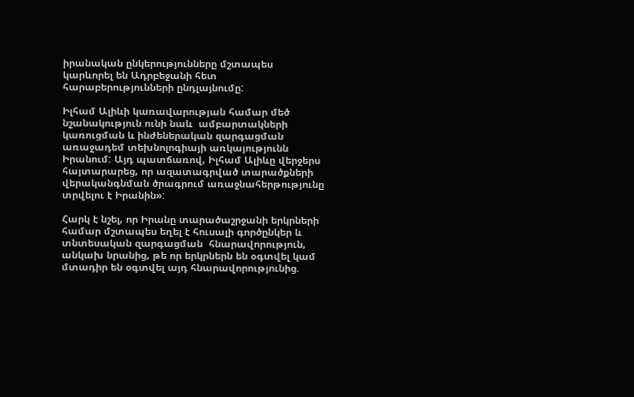իրանական ընկերությունները մշտապես կարևորել են Ադրբեջանի հետ հարաբերությունների ընդլայնումը:

Իլհամ Ալիևի կառավարության համար մեծ նշանակություն ունի նաև  ամբարտակների կառուցման և ինժեներական զարգացման առաջադեմ տեխնոլոգիայի առկայությունն Իրանում: Այդ պատճառով, Իլհամ Ալիևը վերջերս հայտարարեց, որ ազատագրված տարածքների վերականգնման ծրագրում առաջնահերթությունը տրվելու է Իրանին»:

Հարկ է նշել, որ Իրանը տարածաշրջանի երկրների համար մշտապես եղել է հուսալի գործընկեր և տնտեսական զարգացման  հնարավորություն, անկախ նրանից, թե որ երկրներն են օգտվել կամ մտադիր են օգտվել այդ հնարավորությունից.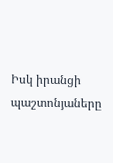Իսկ իրանցի պաշտոնյաները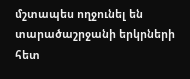մշտապես ողջունել են տարածաշրջանի երկրների հետ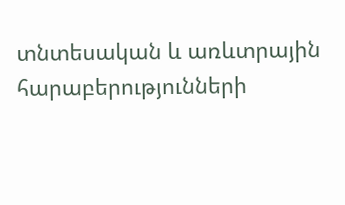տնտեսական և առևտրային հարաբերությունների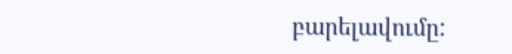բարելավումը: